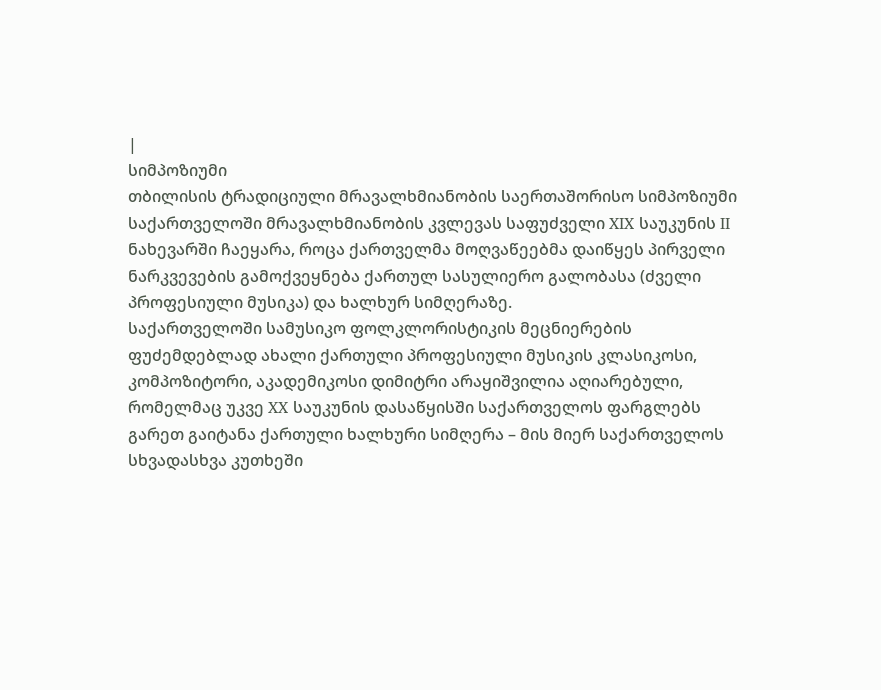|
სიმპოზიუმი
თბილისის ტრადიციული მრავალხმიანობის საერთაშორისო სიმპოზიუმი
საქართველოში მრავალხმიანობის კვლევას საფუძველი XIX საუკუნის II ნახევარში ჩაეყარა, როცა ქართველმა მოღვაწეებმა დაიწყეს პირველი ნარკვევების გამოქვეყნება ქართულ სასულიერო გალობასა (ძველი პროფესიული მუსიკა) და ხალხურ სიმღერაზე.
საქართველოში სამუსიკო ფოლკლორისტიკის მეცნიერების ფუძემდებლად ახალი ქართული პროფესიული მუსიკის კლასიკოსი, კომპოზიტორი, აკადემიკოსი დიმიტრი არაყიშვილია აღიარებული, რომელმაც უკვე XX საუკუნის დასაწყისში საქართველოს ფარგლებს გარეთ გაიტანა ქართული ხალხური სიმღერა – მის მიერ საქართველოს სხვადასხვა კუთხეში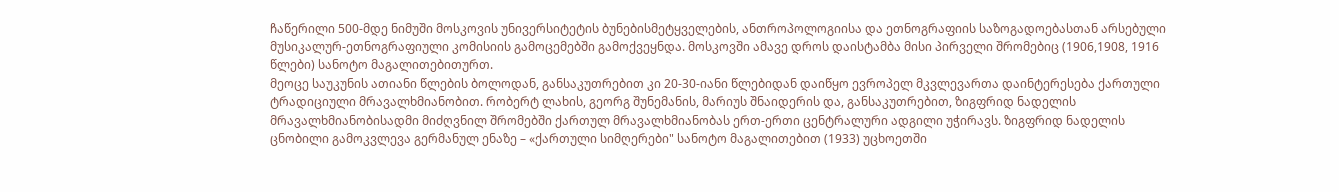ჩაწერილი 500-მდე ნიმუში მოსკოვის უნივერსიტეტის ბუნებისმეტყველების, ანთროპოლოგიისა და ეთნოგრაფიის საზოგადოებასთან არსებული მუსიკალურ-ეთნოგრაფიული კომისიის გამოცემებში გამოქვეყნდა. მოსკოვში ამავე დროს დაისტამბა მისი პირველი შრომებიც (1906,1908, 1916 წლები) სანოტო მაგალითებითურთ.
მეოცე საუკუნის ათიანი წლების ბოლოდან, განსაკუთრებით კი 20-30-იანი წლებიდან დაიწყო ევროპელ მკვლევართა დაინტერესება ქართული ტრადიციული მრავალხმიანობით. რობერტ ლახის, გეორგ შუნემანის, მარიუს შნაიდერის და, განსაკუთრებით, ზიგფრიდ ნადელის მრავალხმიანობისადმი მიძღვნილ შრომებში ქართულ მრავალხმიანობას ერთ-ერთი ცენტრალური ადგილი უჭირავს. ზიგფრიდ ნადელის ცნობილი გამოკვლევა გერმანულ ენაზე – «ქართული სიმღერები" სანოტო მაგალითებით (1933) უცხოეთში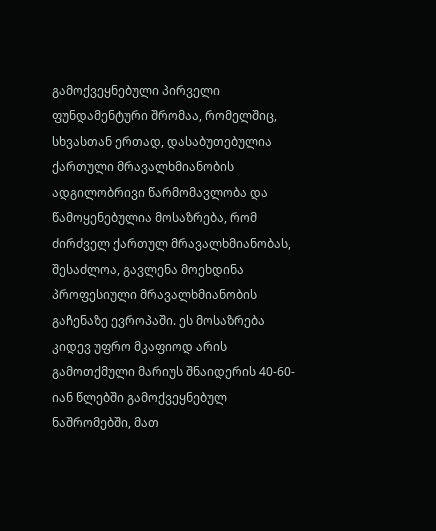გამოქვეყნებული პირველი ფუნდამენტური შრომაა, რომელშიც, სხვასთან ერთად, დასაბუთებულია ქართული მრავალხმიანობის ადგილობრივი წარმომავლობა და წამოყენებულია მოსაზრება, რომ ძირძველ ქართულ მრავალხმიანობას, შესაძლოა, გავლენა მოეხდინა პროფესიული მრავალხმიანობის გაჩენაზე ევროპაში. ეს მოსაზრება კიდევ უფრო მკაფიოდ არის გამოთქმული მარიუს შნაიდერის 40-60-იან წლებში გამოქვეყნებულ ნაშრომებში, მათ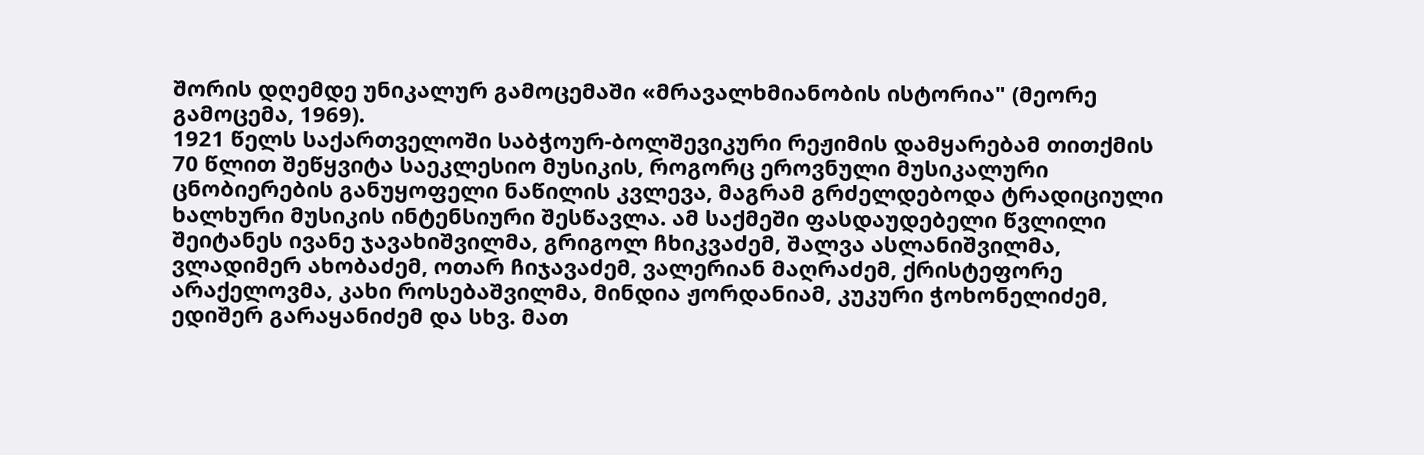შორის დღემდე უნიკალურ გამოცემაში «მრავალხმიანობის ისტორია" (მეორე გამოცემა, 1969).
1921 წელს საქართველოში საბჭოურ-ბოლშევიკური რეჟიმის დამყარებამ თითქმის 70 წლით შეწყვიტა საეკლესიო მუსიკის, როგორც ეროვნული მუსიკალური ცნობიერების განუყოფელი ნაწილის კვლევა, მაგრამ გრძელდებოდა ტრადიციული ხალხური მუსიკის ინტენსიური შესწავლა. ამ საქმეში ფასდაუდებელი წვლილი შეიტანეს ივანე ჯავახიშვილმა, გრიგოლ ჩხიკვაძემ, შალვა ასლანიშვილმა, ვლადიმერ ახობაძემ, ოთარ ჩიჯავაძემ, ვალერიან მაღრაძემ, ქრისტეფორე არაქელოვმა, კახი როსებაშვილმა, მინდია ჟორდანიამ, კუკური ჭოხონელიძემ, ედიშერ გარაყანიძემ და სხვ. მათ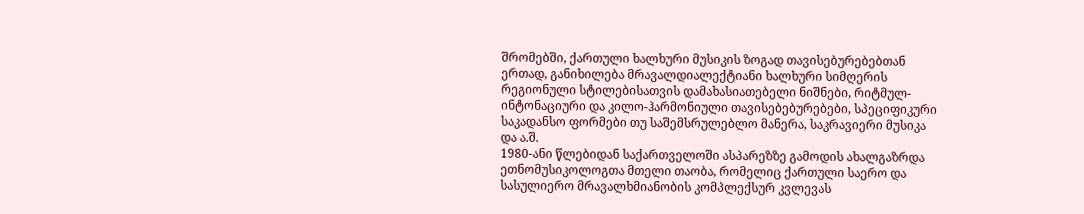შრომებში, ქართული ხალხური მუსიკის ზოგად თავისებურებებთან ერთად, განიხილება მრავალდიალექტიანი ხალხური სიმღერის რეგიონული სტილებისათვის დამახასიათებელი ნიშნები, რიტმულ-ინტონაციური და კილო-ჰარმონიული თავისებებურებები, სპეციფიკური საკადანსო ფორმები თუ საშემსრულებლო მანერა, საკრავიერი მუსიკა და ა.შ.
1980-ანი წლებიდან საქართველოში ასპარეზზე გამოდის ახალგაზრდა ეთნომუსიკოლოგთა მთელი თაობა, რომელიც ქართული საერო და სასულიერო მრავალხმიანობის კომპლექსურ კვლევას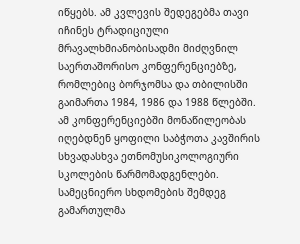იწყებს. ამ კვლევის შედეგებმა თავი იჩინეს ტრადიციული მრავალხმიანობისადმი მიძღვნილ საერთაშორისო კონფერენციებზე, რომლებიც ბორჯომსა და თბილისში გაიმართა 1984, 1986 და 1988 წლებში.
ამ კონფერენციებში მონაწილეობას იღებდნენ ყოფილი საბჭოთა კავშირის სხვადასხვა ეთნომუსიკოლოგიური სკოლების წარმომადგენლები. სამეცნიერო სხდომების შემდეგ გამართულმა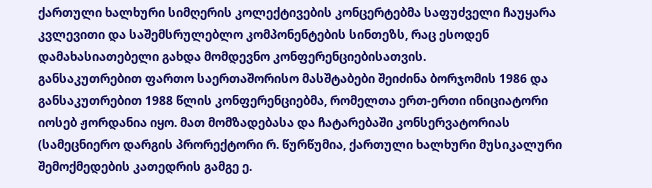ქართული ხალხური სიმღერის კოლექტივების კონცერტებმა საფუძველი ჩაუყარა კვლევითი და საშემსრულებლო კომპონენტების სინთეზს, რაც ესოდენ დამახასიათებელი გახდა მომდევნო კონფერენციებისათვის.
განსაკუთრებით ფართო საერთაშორისო მასშტაბები შეიძინა ბორჯომის 1986 და განსაკუთრებით 1988 წლის კონფერენციებმა, რომელთა ერთ-ერთი ინიციატორი იოსებ ჟორდანია იყო. მათ მომზადებასა და ჩატარებაში კონსერვატორიას (სამეცნიერო დარგის პრორექტორი რ. წურწუმია, ქართული ხალხური მუსიკალური შემოქმედების კათედრის გამგე ე.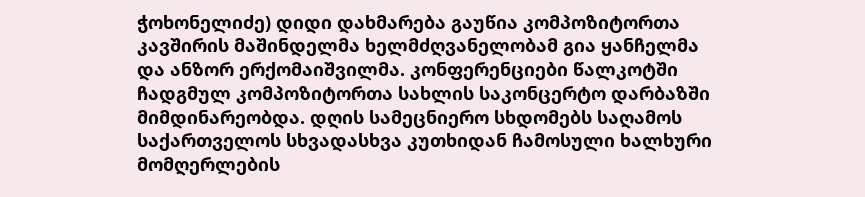ჭოხონელიძე) დიდი დახმარება გაუწია კომპოზიტორთა კავშირის მაშინდელმა ხელმძღვანელობამ გია ყანჩელმა და ანზორ ერქომაიშვილმა. კონფერენციები წალკოტში ჩადგმულ კომპოზიტორთა სახლის საკონცერტო დარბაზში მიმდინარეობდა. დღის სამეცნიერო სხდომებს საღამოს საქართველოს სხვადასხვა კუთხიდან ჩამოსული ხალხური მომღერლების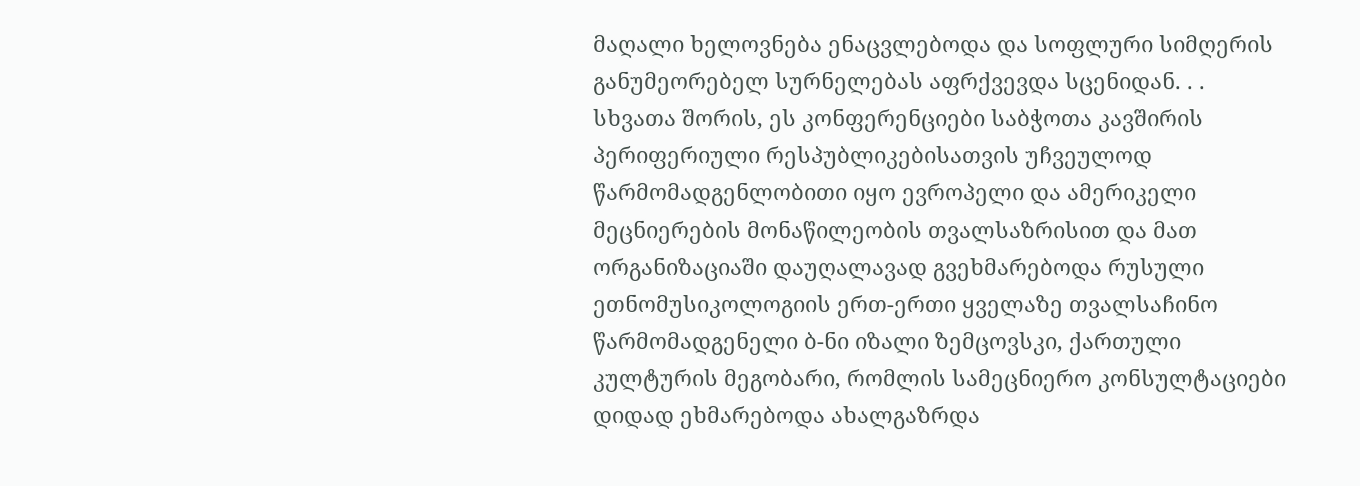მაღალი ხელოვნება ენაცვლებოდა და სოფლური სიმღერის განუმეორებელ სურნელებას აფრქვევდა სცენიდან. . . სხვათა შორის, ეს კონფერენციები საბჭოთა კავშირის პერიფერიული რესპუბლიკებისათვის უჩვეულოდ წარმომადგენლობითი იყო ევროპელი და ამერიკელი მეცნიერების მონაწილეობის თვალსაზრისით და მათ ორგანიზაციაში დაუღალავად გვეხმარებოდა რუსული ეთნომუსიკოლოგიის ერთ-ერთი ყველაზე თვალსაჩინო წარმომადგენელი ბ-ნი იზალი ზემცოვსკი, ქართული კულტურის მეგობარი, რომლის სამეცნიერო კონსულტაციები დიდად ეხმარებოდა ახალგაზრდა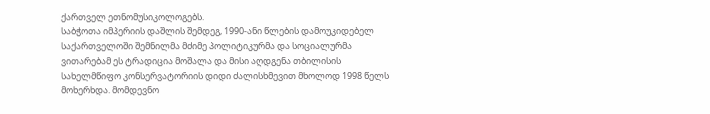ქართველ ეთნომუსიკოლოგებს.
საბჭოთა იმპერიის დაშლის შემდეგ, 1990-ანი წლების დამოუკიდებელ საქართველოში შემნილმა მძიმე პოლიტიკურმა და სოციალურმა ვითარებამ ეს ტრადიცია მოშალა და მისი აღდგენა თბილისის სახელმწიფო კონსერვატორიის დიდი ძალისხმევით მხოლოდ 1998 წელს მოხერხდა. მომდევნო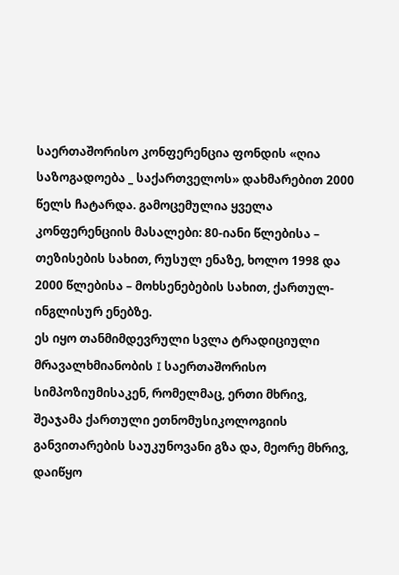საერთაშორისო კონფერენცია ფონდის «ღია საზოგადოება _ საქართველოს» დახმარებით 2000 წელს ჩატარდა. გამოცემულია ყველა კონფერენციის მასალები: 80-იანი წლებისა – თეზისების სახით, რუსულ ენაზე, ხოლო 1998 და 2000 წლებისა – მოხსენებების სახით, ქართულ-ინგლისურ ენებზე.
ეს იყო თანმიმდევრული სვლა ტრადიციული მრავალხმიანობის I საერთაშორისო სიმპოზიუმისაკენ, რომელმაც, ერთი მხრივ, შეაჯამა ქართული ეთნომუსიკოლოგიის განვითარების საუკუნოვანი გზა და, მეორე მხრივ, დაიწყო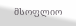მსოფლიო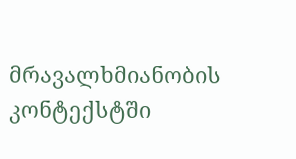მრავალხმიანობის კონტექსტში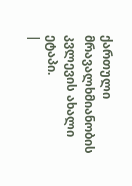ქართული მრავალხმიანობის კვლევის ახალი ეტაპი.
|